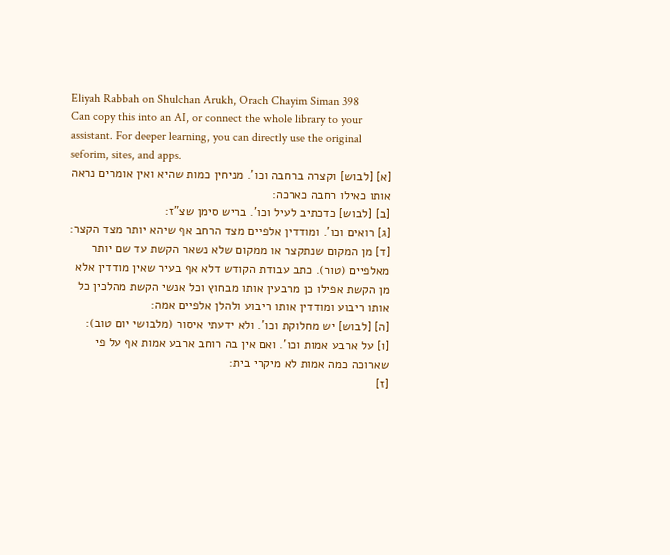Eliyah Rabbah on Shulchan Arukh, Orach Chayim Siman 398
Can copy this into an AI, or connect the whole library to your assistant. For deeper learning, you can directly use the original seforim, sites, and apps.
[א] [לבוש] וקצרה ברחבה וכו'. מניחין כמות שהיא ואין אומרים נראה אותו כאילו רחבה כארכה:
[ב] [לבוש] כדכתיב לעיל וכו'. בריש סימן שצ"ז:
[ג] רואים וכו'. ומודדין אלפיים מצד הרחב אף שיהא יותר מצד הקצר:
[ד] מן המקום שנתקצר או ממקום שלא נשאר הקשת עד שם יותר מאלפיים (טור). כתב עבודת הקודש דלא אף בעיר שאין מודדין אלא מן הקשת אפילו כן מרבעין אותו מבחוץ וכל אנשי הקשת מהלכין כל אותו ריבוע ומודדין אותו ריבוע ולהלן אלפיים אמה:
[ה] [לבוש] יש מחלוקת וכו'. ולא ידעתי איסור (מלבושי יום טוב):
[ו] על ארבע אמות וכו'. ואם אין בה רוחב ארבע אמות אף על פי שארוכה כמה אמות לא מיקרי בית:
[ז]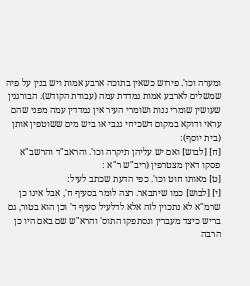ומערה וכו'. פירוש כשאין בתוכה ארבע אמות ויש בנין על פיה שמשלים לארבע אמות נמדדת עמה (עבודת הקודש). הבורגנין שעושין שומרי גנות ושומרי העיר אין נמדדין עמה מפני שהם עראי ודוקא במקום דשכיחי גנבי או ביש מים ששוטפין אותן (בית יוסף):
[ח] [לבוש] ואם יש עליהן תיקרה וכו'. והראב"ד והרשב"א פסקו דאין מצטרפין (ריב"ש ר"א :
[ט] מאותו חוט וכו'. כפי הדעת שכתב לעיל:
[י] [לבוש] כמו שיתבאר. רצה לומר בסעיף ח', אבל אינו כן שרמ"א לא נתכוין לזה אלא לדלעיל סעיף ד' וכן הוא בטור, גם בריש כיצד מעברין ונסתפקו התוס' והרא"ש שם באם היו כן הרבה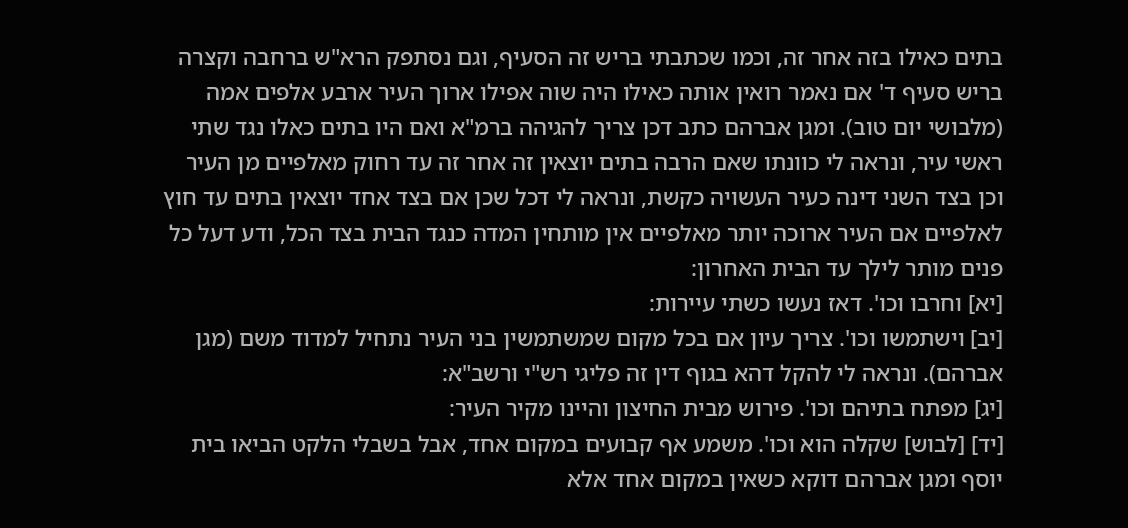בתים כאילו בזה אחר זה, וכמו שכתבתי בריש זה הסעיף, וגם נסתפק הרא"ש ברחבה וקצרה בריש סעיף ד' אם נאמר רואין אותה כאילו היה שוה אפילו ארוך העיר ארבע אלפים אמה (מלבושי יום טוב). ומגן אברהם כתב דכן צריך להגיהה ברמ"א ואם היו בתים כאלו נגד שתי ראשי עיר, ונראה לי כוונתו שאם הרבה בתים יוצאין זה אחר זה עד רחוק מאלפיים מן העיר וכן בצד השני דינה כעיר העשויה כקשת, ונראה לי דכל שכן אם בצד אחד יוצאין בתים עד חוץ לאלפיים אם העיר ארוכה יותר מאלפיים אין מותחין המדה כנגד הבית בצד הכל, ודע דעל כל פנים מותר לילך עד הבית האחרון:
[יא] וחרבו וכו'. דאז נעשו כשתי עיירות:
[יב] וישתמשו וכו'. צריך עיון אם בכל מקום שמשתמשין בני העיר נתחיל למדוד משם (מגן אברהם). ונראה לי להקל דהא בגוף דין זה פליגי רש"י ורשב"א:
[יג] מפתח בתיהם וכו'. פירוש מבית החיצון והיינו מקיר העיר:
[יד] [לבוש] שקלה הוא וכו'. משמע אף קבועים במקום אחד, אבל בשבלי הלקט הביאו בית יוסף ומגן אברהם דוקא כשאין במקום אחד אלא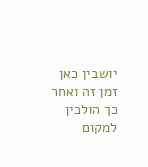יושבין כאן זמן זה ואחר כך הולכין למקום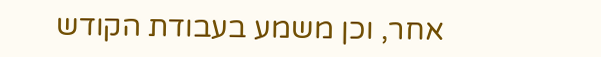אחר, וכן משמע בעבודת הקודש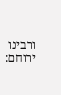ורבינו ירוחם: